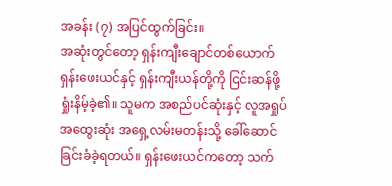အခန်း (၇) အပြင်ထွက်ခြင်း။
အဆုံးတွင်တော့ ရှန်းကျီးချောင်တစ်ယောက် ရှန်းဖေးယင်နှင့် ရှန်းကျီးယန်တို့ကို ငြင်းဆန်ဖို့ ရှုံးနိမ့်ခဲ့၏။ သူမက အစည်ပင်ဆုံးနှင့် လူအရှုပ်အထွေးဆုံး အရှေ့လမ်းမတန်းသို့ ခေါ်ဆောင်ခြင်းခံခဲ့ရတယ်။ ရှန်းဖေးယင်ကတော့ သက်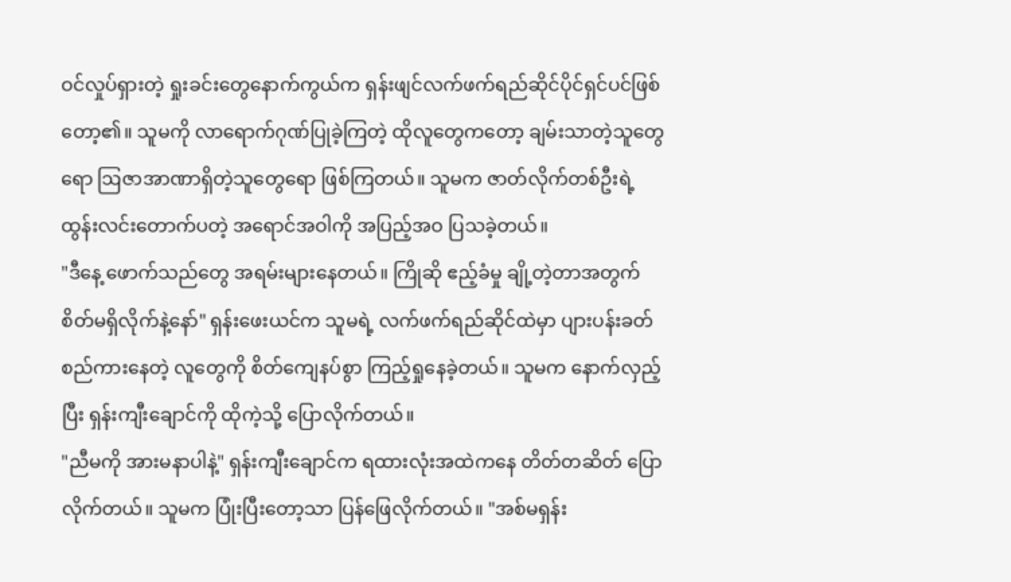ဝင်လှုပ်ရှားတဲ့ ရှုးခင်းတွေနောက်ကွယ်က ရှန်းဖျင်လက်ဖက်ရည်ဆိုင်ပိုင်ရှင်ပင်ဖြစ်တော့၏။ သူမကို လာရောက်ဂုဏ်ပြုခဲ့ကြတဲ့ ထိုလူတွေကတော့ ချမ်းသာတဲ့သူတွေရော ဩဇာအာဏာရှိတဲ့သူတွေရော ဖြစ်ကြတယ်။ သူမက ဇာတ်လိုက်တစ်ဦးရဲ့ ထွန်းလင်းတောက်ပတဲ့ အရောင်အဝါကို အပြည့်အဝ ပြသခဲ့တယ်။
"ဒီနေ့ ဖောက်သည်တွေ အရမ်းများနေတယ်။ ကြိုဆို ဧည့်ခံမှု ချို့တဲ့တာအတွက် စိတ်မရှိလိုက်နဲ့နော်" ရှန်းဖေးယင်က သူမရဲ့ လက်ဖက်ရည်ဆိုင်ထဲမှာ ပျားပန်းခတ် စည်ကားနေတဲ့ လူတွေကို စိတ်ကျေနပ်စွာ ကြည့်ရှုနေခဲ့တယ်။ သူမက နောက်လှည့်ပြီး ရှန်းကျီးချောင်ကို ထိုကဲ့သို့ ပြောလိုက်တယ်။
"ညီမကို အားမနာပါနဲ့" ရှန်းကျီးချောင်က ရထားလုံးအထဲကနေ တိတ်တဆိတ် ပြောလိုက်တယ်။ သူမက ပြုံးပြီးတော့သာ ပြန်ဖြေလိုက်တယ်။ "အစ်မရှန်း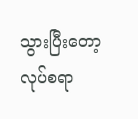သွားပြီးတော့ လုပ်စရာ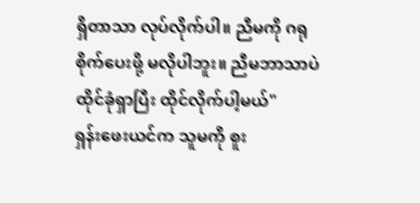ရှိတာသာ လုပ်လိုက်ပါ။ ညီမကို ဂရုစိုက်ပေးဖို့ မလိုပါဘူး။ ညီမဘာသာပဲ ထိုင်ခုံရှာပြီး ထိုင်လိုက်ပါ့မယ်"
ရှန်းဖေးယင်က သူမကို စူး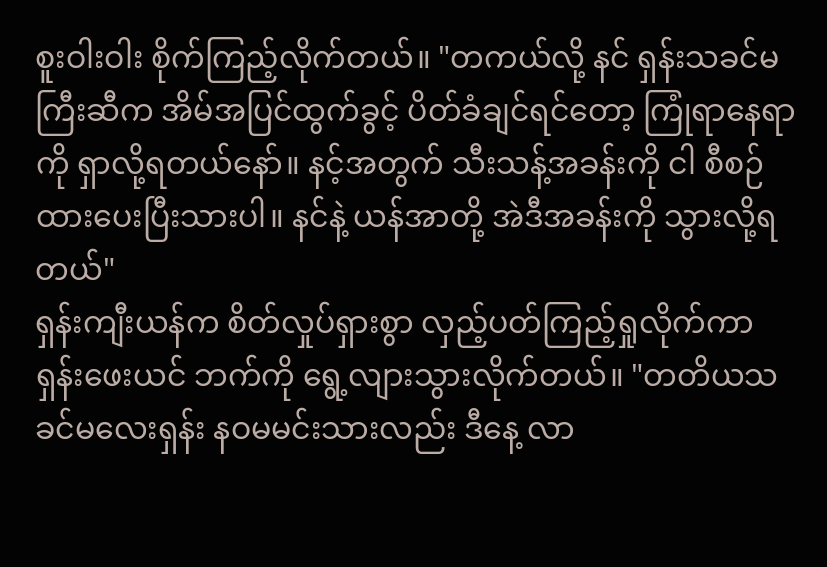စူးဝါးဝါး စိုက်ကြည့်လိုက်တယ်။ "တကယ်လို့ နင် ရှန်းသခင်မကြီးဆီက အိမ်အပြင်ထွက်ခွင့် ပိတ်ခံချင်ရင်တော့ ကြုံရာနေရာကို ရှာလို့ရတယ်နော်။ နင့်အတွက် သီးသန့်အခန်းကို ငါ စီစဉ်ထားပေးပြီးသားပါ။ နင်နဲ့ ယန်အာတို့ အဲဒီအခန်းကို သွားလို့ရတယ်"
ရှန်းကျီးယန်က စိတ်လှုပ်ရှားစွာ လှည့်ပတ်ကြည့်ရှုလိုက်ကာ ရှန်းဖေးယင် ဘက်ကို ရွေ့လျားသွားလိုက်တယ်။ "တတိယသခင်မလေးရှန်း နဝမမင်းသားလည်း ဒီနေ့ လာ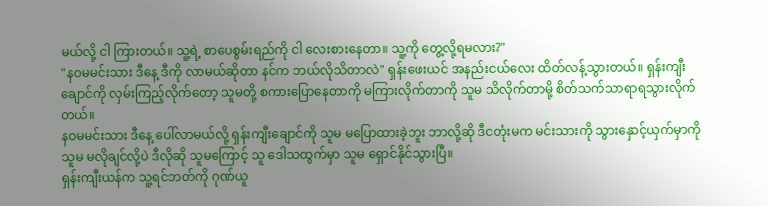မယ်လို့ ငါ ကြားတယ်။ သူ့ရဲ့ စာပေစွမ်းရည်ကို ငါ လေးစားနေတာ။ သူ့ကို တွေ့လို့ရမလား?"
"နဝမမင်းသား ဒီနေ့ ဒီကို လာမယ်ဆိုတာ နင်က ဘယ်လိုသိတာလဲ" ရှန်းဖေးယင် အနည်းငယ်လေး ထိတ်လန့်သွားတယ်။ ရှန်းကျီးချောင်ကို လှမ်းကြည့်လိုက်တော့ သူမတို့ စကားပြောနေတာကို မကြားလိုက်တာကို သူမ သိလိုက်တာမို့ စိတ်သက်သာရာရသွားလိုက်တယ်။
နဝမမင်းသား ဒီနေ့ ပေါ်လာမယ်လို့ ရှန်းကျီးချောင်ကို သူမ မပြောထားခဲ့ဘူး ဘာလို့ဆို ဒီငတုံးမက မင်းသားကို သွားနှောင့်ယှက်မှာကို သူမ မလိုချင်လို့ပဲ ဒီလိုဆို သူမကြောင့် သူ ဒေါသထွက်မှာ သူမ ရှောင်နိုင်သွားပြီ။
ရှန်းကျီးယန်က သူ့ရင်ဘတ်ကို ဂုဏ်ယူ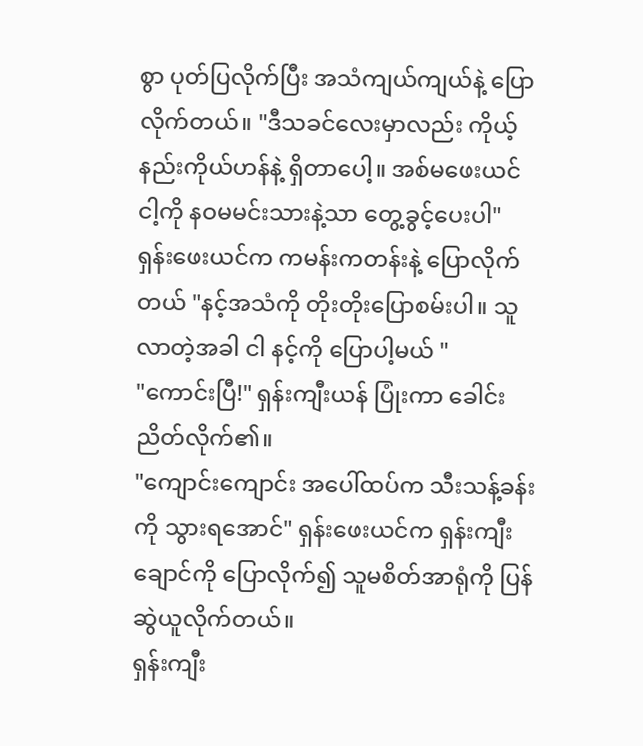စွာ ပုတ်ပြလိုက်ပြီး အသံကျယ်ကျယ်နဲ့ ပြောလိုက်တယ်။ "ဒီသခင်လေးမှာလည်း ကိုယ့်နည်းကိုယ်ဟန်နဲ့ ရှိတာပေါ့။ အစ်မဖေးယင် ငါ့ကို နဝမမင်းသားနဲ့သာ တွေ့ခွင့်ပေးပါ"
ရှန်းဖေးယင်က ကမန်းကတန်းနဲ့ ပြောလိုက်တယ် "နင့်အသံကို တိုးတိုးပြောစမ်းပါ။ သူ လာတဲ့အခါ ငါ နင့်ကို ပြောပါ့မယ် "
"ကောင်းပြီ!" ရှန်းကျီးယန် ပြုံးကာ ခေါင်းညိတ်လိုက်၏။
"ကျောင်းကျောင်း အပေါ်ထပ်က သီးသန့်ခန်းကို သွားရအောင်" ရှန်းဖေးယင်က ရှန်းကျီးချောင်ကို ပြောလိုက်၍ သူမစိတ်အာရုံကို ပြန်ဆွဲယူလိုက်တယ်။
ရှန်းကျီး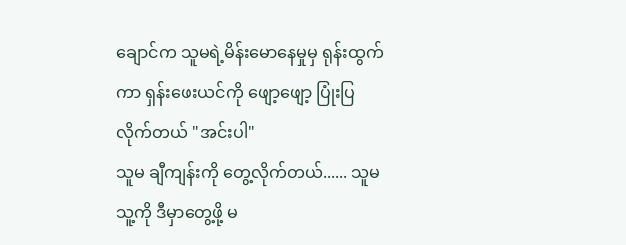ချောင်က သူမရဲ့မိန်းမောနေမှုမှ ရုန်းထွက်ကာ ရှန်းဖေးယင်ကို ဖျော့ဖျော့ ပြုံးပြလိုက်တယ် "အင်းပါ"
သူမ ချီကျန်းကို တွေ့လိုက်တယ်...... သူမ သူ့ကို ဒီမှာတွေ့ဖို့ မ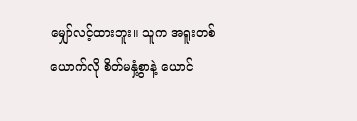မျှော်လင့်ထားဘူး။ သူက အရူးတစ်ယောက်လို စိတ်မနှံ့စွာနဲ့ ယောင်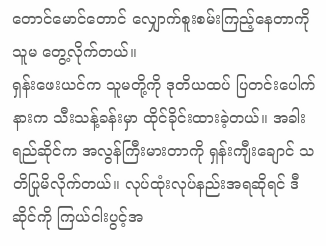တောင်မောင်တောင် လျှောက်စူးစမ်းကြည့်နေတာကို သူမ တွေ့လိုက်တယ်။
ရှန်းဖေးယင်က သူမတို့ကို ဒုတိယထပ် ပြတင်းပေါက်နားက သီးသန့်ခန်းမှာ ထိုင်ခိုင်းထားခဲ့တယ်။ အခါးရည်ဆိုင်က အလွန်ကြီးမားတာကို ရှန်းကျီးချောင် သတိပြုမိလိုက်တယ်။ လုပ်ထုံးလုပ်နည်းအရဆိုရင် ဒီဆိုင်ကို ကြယ်ငါးပွင့်အ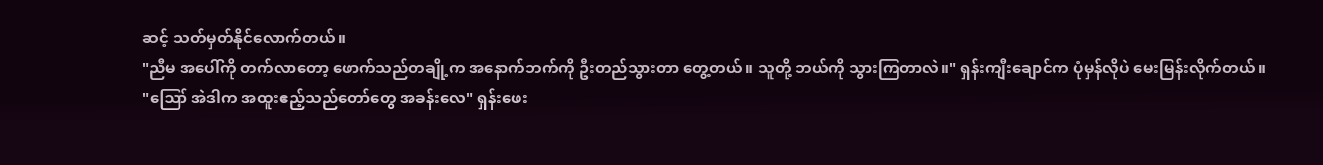ဆင့် သတ်မှတ်နိုင်လောက်တယ်။
"ညီမ အပေါ်ကို တက်လာတော့ ဖောက်သည်တချို့က အနောက်ဘက်ကို ဦးတည်သွားတာ တွေ့တယ်။ သူတို့ ဘယ်ကို သွားကြတာလဲ။" ရှန်းကျီးချောင်က ပုံမှန်လိုပဲ မေးမြန်းလိုက်တယ်။
"ဪ အဲဒါက အထူးဧည့်သည်တော်တွေ အခန်းလေ" ရှန်းဖေး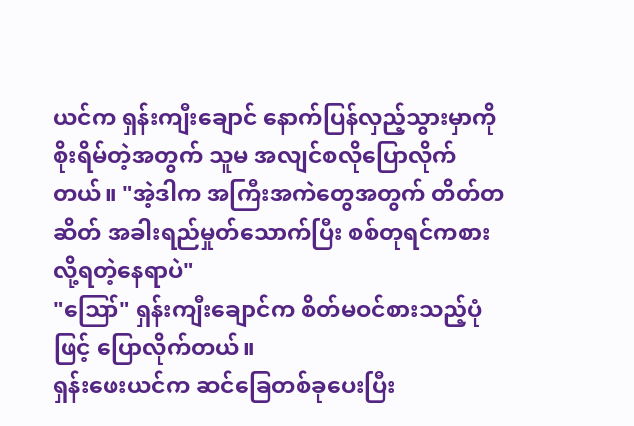ယင်က ရှန်းကျီးချောင် နောက်ပြန်လှည့်သွားမှာကို စိုးရိမ်တဲ့အတွက် သူမ အလျင်စလိုပြောလိုက်တယ်။ "အဲ့ဒါက အကြီးအကဲတွေအတွက် တိတ်တဆိတ် အခါးရည်မှုတ်သောက်ပြီး စစ်တုရင်ကစားလို့ရတဲ့နေရာပဲ"
"ဪ" ရှန်းကျီးချောင်က စိတ်မဝင်စားသည့်ပုံဖြင့် ပြောလိုက်တယ်။
ရှန်းဖေးယင်က ဆင်ခြေတစ်ခုပေးပြီး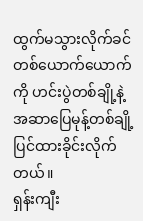ထွက်မသွားလိုက်ခင် တစ်ယောက်ယောက်ကို ဟင်းပွဲတစ်ချို့နဲ့ အဆာပြေမုန့်တစ်ချို့ ပြင်ထားခိုင်းလိုက်တယ်။
ရှန်းကျီး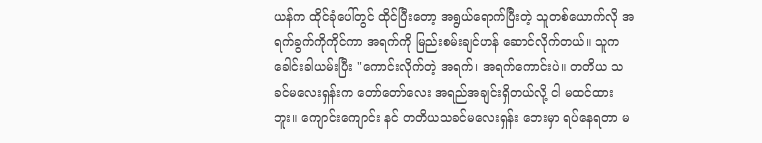ယန်က ထိုင်ခုံပေါ်တွင် ထိုင်ပြီးတော့ အရွယ်ရောက်ပြီးတဲ့ သူတစ်ယောက်လို အရက်ခွက်ကိုကိုင်ကာ အရက်ကို မြည်းစမ်းချင်ဟန် ဆောင်လိုက်တယ်။ သူက ခေါင်းခါယမ်းပြီး "ကောင်းလိုက်တဲ့ အရက်၊ အရက်ကောင်းပဲ။ တတိယ သခင်မလေးရှန်းက တော်တော်လေး အရည်အချင်းရှိတယ်လို့ ငါ မထင်ထားဘူး။ ကျောင်းကျောင်း နင် တတိယသခင်မလေးရှန်း ဘေးမှာ ရပ်နေရတာ မ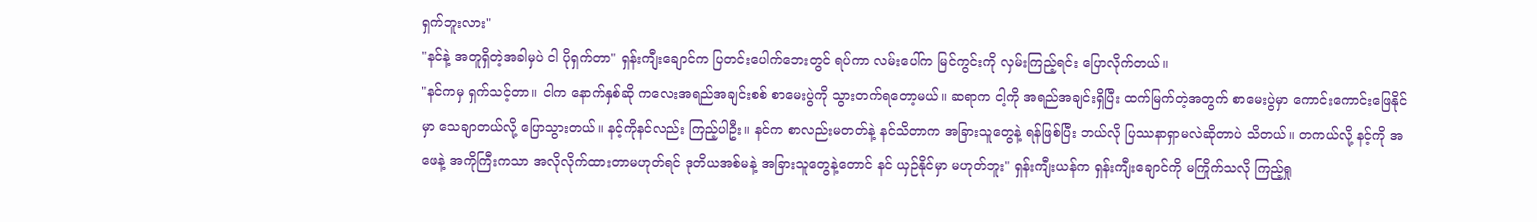ရှက်ဘူးလား"
"နင်နဲ့ အတူရှိတဲ့အခါမှပဲ ငါ ပိုရှက်တာ" ရှန်းကျီးချောင်က ပြတင်းပေါက်ဘေးတွင် ရပ်ကာ လမ်းပေါ်က မြင်ကွင်းကို လှမ်းကြည့်ရင်း ပြောလိုက်တယ်။
"နင်ကမှ ရှက်သင့်တာ။ ငါက နောက်နှစ်ဆို ကလေးအရည်အချင်းစစ် စာမေးပွဲကို သွားတက်ရတော့မယ်။ ဆရာက ငါ့ကို အရည်အချင်းရှိပြီး ထက်မြက်တဲ့အတွက် စာမေးပွဲမှာ ကောင်းကောင်းဖြေနိုင်မှာ သေချာတယ်လို့ ပြောသွားတယ်။ နင့်ကိုနင်လည်း ကြည့်ပါဦး။ နင်က စာလည်းမတတ်နဲ့ နင်သိတာက အခြားသူတွေနဲ့ ရန်ဖြစ်ပြီး ဘယ်လို ပြဿနာရှာမလဲဆိုတာပဲ သိတယ်။ တကယ်လို့ နင့်ကို အဖေနဲ့ အကိုကြီးကသာ အလိုလိုက်ထားတာမဟုတ်ရင် ဒုတိယအစ်မနဲ့ အခြားသူတွေနဲ့တောင် နင် ယှဉ်နိုင်မှာ မဟုတ်ဘူး" ရှန်းကျီးယန်က ရှန်းကျီးချောင်ကို မကြိုက်သလို ကြည့်ရှု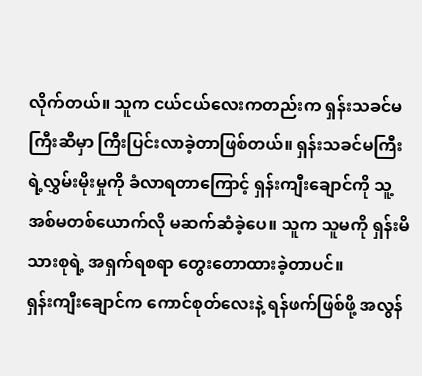လိုက်တယ်။ သူက ငယ်ငယ်လေးကတည်းက ရှန်းသခင်မကြီးဆီမှာ ကြီးပြင်းလာခဲ့တာဖြစ်တယ်။ ရှန်းသခင်မကြီးရဲ့လွှမ်းမိုးမှုကို ခံလာရတာကြောင့် ရှန်းကျီးချောင်ကို သူ့အစ်မတစ်ယောက်လို မဆက်ဆံခဲ့ပေ။ သူက သူမကို ရှန်းမိသားစုရဲ့ အရှက်ရစရာ တွေးတောထားခဲ့တာပင်။
ရှန်းကျီးချောင်က ကောင်စုတ်လေးနဲ့ ရန်ဖက်ဖြစ်ဖို့ အလွန်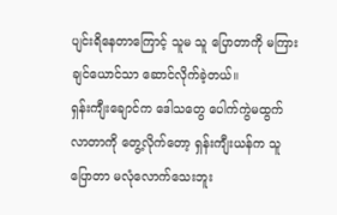ပျင်းရိနေတာကြောင့် သူမ သူ ပြောတာကို မကြားချင်ယောင်သာ ဆောင်လိုက်ခဲ့တယ်။
ရှန်းကျီးချောင်က ဒေါသတွေ ပေါက်ကွဲမထွက်လာတာကို တွေ့လိုက်တော့ ရှန်းကျီးယန်က သူ ပြောတာ မလုံလောက်သေးဘူး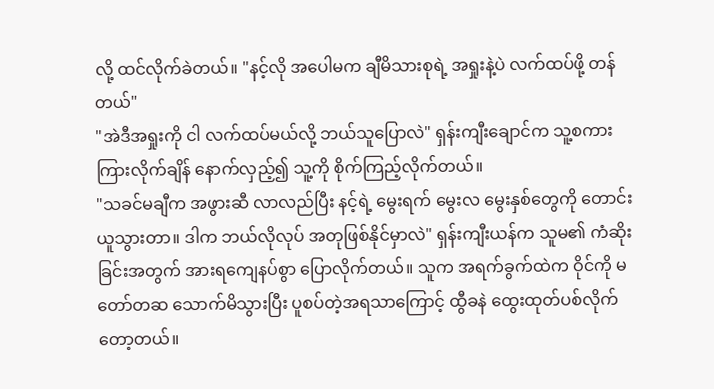လို့ ထင်လိုက်ခဲတယ်။ "နင့်လို အပေါမက ချီမိသားစုရဲ့ အရှုးနဲ့ပဲ လက်ထပ်ဖို့ တန်တယ်"
"အဲဒီအရှုးကို ငါ လက်ထပ်မယ်လို့ ဘယ်သူပြောလဲ" ရှန်းကျီးချောင်က သူ့စကားကြားလိုက်ချိန် နောက်လှည့်၍ သူ့ကို စိုက်ကြည့်လိုက်တယ်။
"သခင်မချီက အဖွားဆီ လာလည်ပြီး နင့်ရဲ့ မွေးရက် မွေးလ မွေးနှစ်တွေကို တောင်းယူသွားတာ။ ဒါက ဘယ်လိုလုပ် အတုဖြစ်နိုင်မှာလဲ" ရှန်းကျီးယန်က သူမ၏ ကံဆိုးခြင်းအတွက် အားရကျေနပ်စွာ ပြောလိုက်တယ်။ သူက အရက်ခွက်ထဲက ဝိုင်ကို မတော်တဆ သောက်မိသွားပြီး ပူစပ်တဲ့အရသာကြောင့် ထွီခနဲ ထွေးထုတ်ပစ်လိုက်တော့တယ်။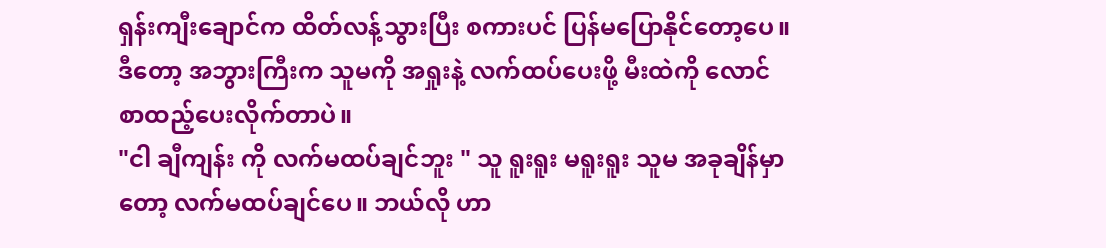ရှန်းကျီးချောင်က ထိတ်လန့်သွားပြီး စကားပင် ပြန်မပြောနိုင်တော့ပေ။ ဒီတော့ အဘွားကြီးက သူမကို အရှုးနဲ့ လက်ထပ်ပေးဖို့ မီးထဲကို လောင်စာထည့်ပေးလိုက်တာပဲ။
"ငါ ချီကျန်း ကို လက်မထပ်ချင်ဘူး " သူ ရူးရူး မရူးရူး သူမ အခုချိန်မှာတော့ လက်မထပ်ချင်ပေ။ ဘယ်လို ဟာ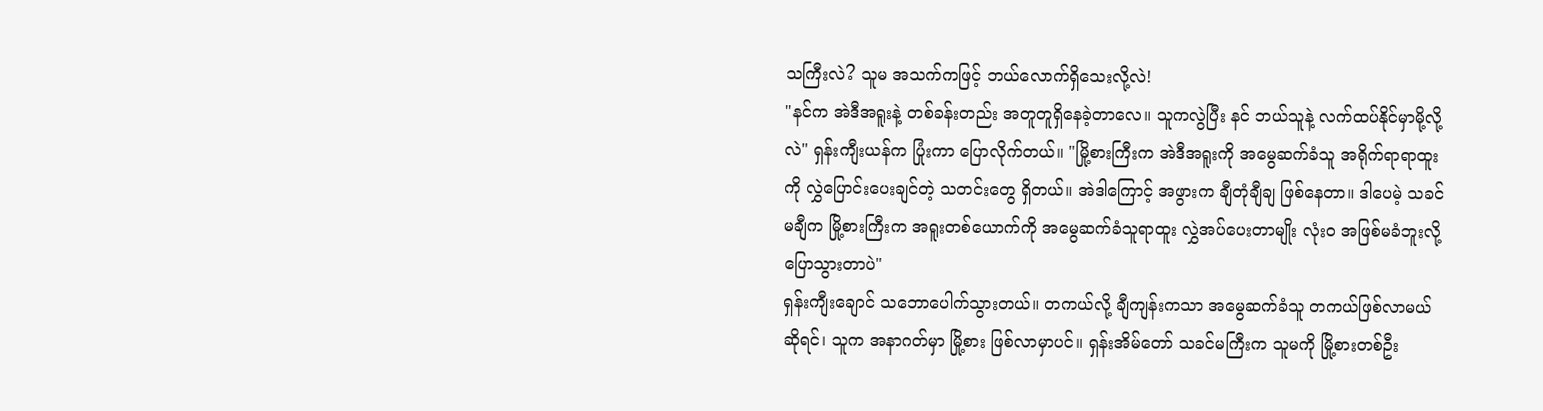သကြီးလဲ? သူမ အသက်ကဖြင့် ဘယ်လောက်ရှိသေးလို့လဲ!
"နင်က အဲဒီအရူးနဲ့ တစ်ခန်းတည်း အတူတူရှိနေခဲ့တာလေ။ သူကလွဲပြီး နင် ဘယ်သူနဲ့ လက်ထပ်နိုင်မှာမို့လို့လဲ" ရှန်းကျီးယန်က ပြုံးကာ ပြောလိုက်တယ်။ "မြို့စားကြီးက အဲဒီအရူးကို အမွေဆက်ခံသူ အရိုက်ရာရာထူးကို လွှဲပြောင်းပေးချင်တဲ့ သတင်းတွေ ရှိတယ်။ အဲဒါကြောင့် အဖွားက ချီတုံချီချ ဖြစ်နေတာ။ ဒါပေမဲ့ သခင်မချီက မြို့စားကြီးက အရူးတစ်ယောက်ကို အမွေဆက်ခံသူရာထူး လွှဲအပ်ပေးတာမျိုး လုံးဝ အဖြစ်မခံဘူးလို့ ပြောသွားတာပဲ"
ရှန်းကျီးချောင် သဘောပေါက်သွားတယ်။ တကယ်လို့ ချီကျန်းကသာ အမွေဆက်ခံသူ တကယ်ဖြစ်လာမယ်ဆိုရင်၊ သူက အနာဂတ်မှာ မြို့စား ဖြစ်လာမှာပင်။ ရှန်းအိမ်တော် သခင်မကြီးက သူမကို မြို့စားတစ်ဦး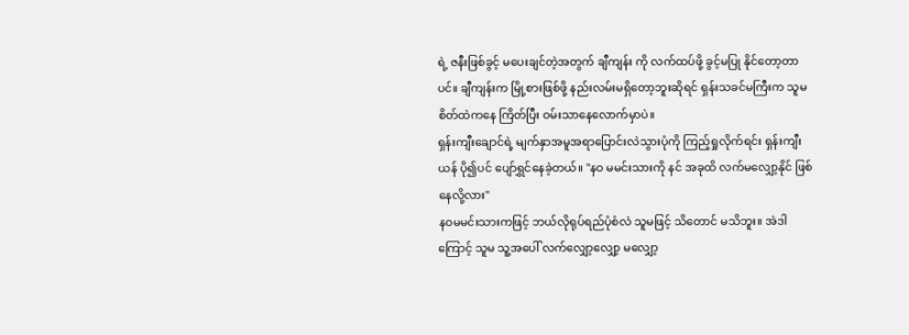ရဲ့ ဇနီးဖြစ်ခွင့် မပေးချင်တဲ့အတွက် ချီကျန်း ကို လက်ထပ်ဖို့ ခွင့်မပြု နိုင်တော့တာပင်။ ချီကျန်းက မြို့စားဖြစ်ဖို့ နည်းလမ်းမရှိတော့ဘူးဆိုရင် ရှန်းသခင်မကြီးက သူမစိတ်ထဲကနေ ကြိတ်ပြီး ဝမ်းသာနေလောက်မှာပဲ။
ရှန်းကျီးချောင်ရဲ့ မျက်နှာအမူအရာပြောင်းလဲသွားပုံကို ကြည့်ရှုလိုက်ရင်း ရှန်းကျီးယန် ပို၍ပင် ပျော်ရွှင်နေခဲ့တယ်။ "နဝ မမင်းသားကို နင် အခုထိ လက်မလျှော့နိုင် ဖြစ်နေလို့လား"
နဝမမင်းသားကဖြင့် ဘယ်လိုရုပ်ရည်ပုံစံလဲ သူမဖြင့် သိတောင် မသိဘူး။ အဲဒါကြောင့် သူမ သူ့အပေါ် လက်လျှော့လျှော့ မလျှော့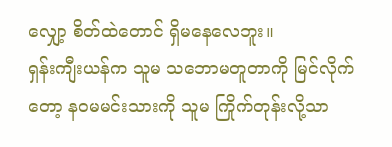လျှော့ စိတ်ထဲတောင် ရှိမနေလေဘူး။
ရှန်းကျီးယန်က သူမ သဘောမတူတာကို မြင်လိုက်တော့ နဝမမင်းသားကို သူမ ကြိုက်တုန်းလို့သာ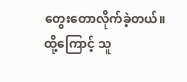တွေးတောလိုက်ခဲ့တယ်။ ထို့ကြောင့် သူ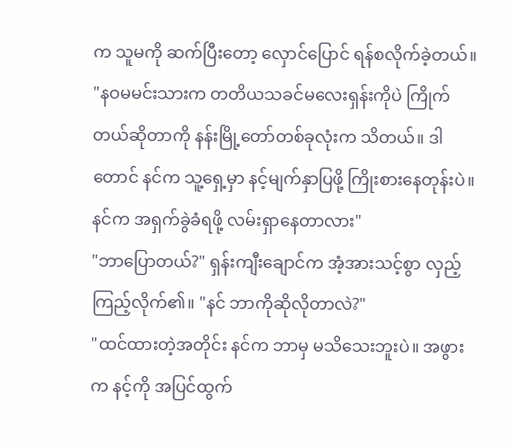က သူမကို ဆက်ပြီးတော့ လှောင်ပြောင် ရန်စလိုက်ခဲ့တယ်။ "နဝမမင်းသားက တတိယသခင်မလေးရှန်းကိုပဲ ကြိုက်တယ်ဆိုတာကို နန်းမြို့တော်တစ်ခုလုံးက သိတယ်။ ဒါတောင် နင်က သူ့ရှေ့မှာ နင့်မျက်နှာပြဖို့ ကြိုးစားနေတုန်းပဲ။ နင်က အရှက်ခွဲခံရဖို့ လမ်းရှာနေတာလား"
"ဘာပြောတယ်?" ရှန်းကျီးချောင်က အံ့အားသင့်စွာ လှည့်ကြည့်လိုက်၏။ "နင် ဘာကိုဆိုလိုတာလဲ?"
"ထင်ထားတဲ့အတိုင်း နင်က ဘာမှ မသိသေးဘူးပဲ။ အဖွားက နင့်ကို အပြင်ထွက်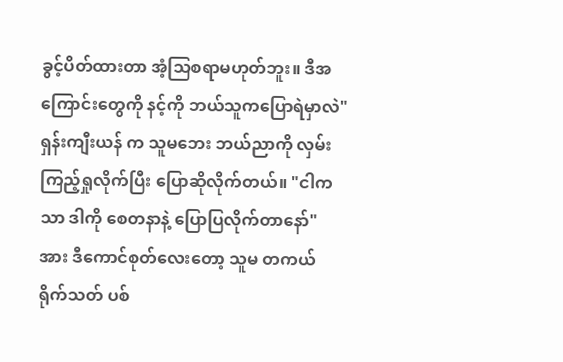ခွင့်ပိတ်ထားတာ အံ့သြစရာမဟုတ်ဘူး။ ဒီအကြောင်းတွေကို နင့်ကို ဘယ်သူကပြောရဲမှာလဲ" ရှန်းကျီးယန် က သူမဘေး ဘယ်ညာကို လှမ်းကြည့်ရှုလိုက်ပြီး ပြောဆိုလိုက်တယ်။ "ငါကသာ ဒါကို စေတနာနဲ့ ပြောပြလိုက်တာနော်"
အား ဒီကောင်စုတ်လေးတော့ သူမ တကယ် ရိုက်သတ် ပစ်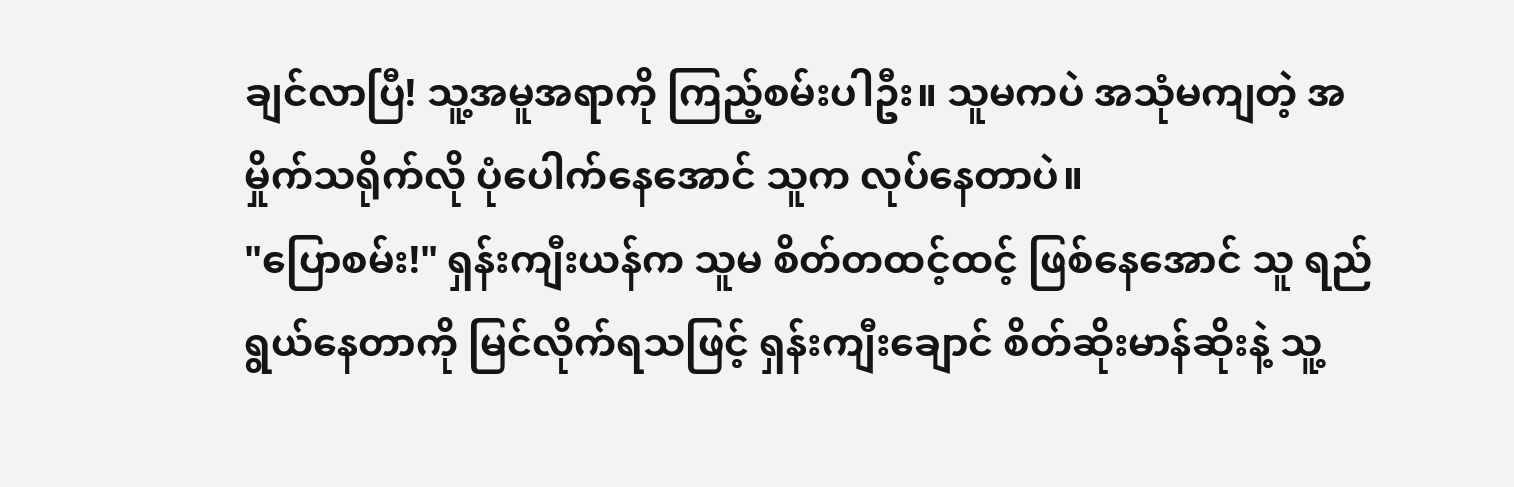ချင်လာပြီ! သူ့အမူအရာကို ကြည့်စမ်းပါဦး။ သူမကပဲ အသုံမကျတဲ့ အမှိုက်သရိုက်လို ပုံပေါက်နေအောင် သူက လုပ်နေတာပဲ။
"ပြောစမ်း!" ရှန်းကျီးယန်က သူမ စိတ်တထင့်ထင့် ဖြစ်နေအောင် သူ ရည်ရွယ်နေတာကို မြင်လိုက်ရသဖြင့် ရှန်းကျီးချောင် စိတ်ဆိုးမာန်ဆိုးနဲ့ သူ့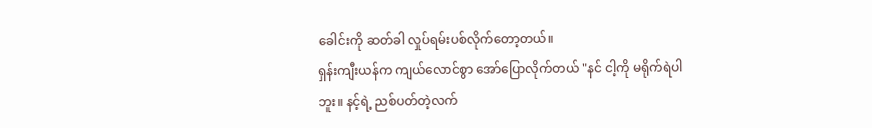ခေါင်းကို ဆတ်ခါ လှုပ်ရမ်းပစ်လိုက်တော့တယ်။
ရှန်းကျီးယန်က ကျယ်လောင်စွာ အော်ပြောလိုက်တယ် "နင် ငါ့ကို မရိုက်ရဲပါဘူး။ နင့်ရဲ့ ညစ်ပတ်တဲ့လက်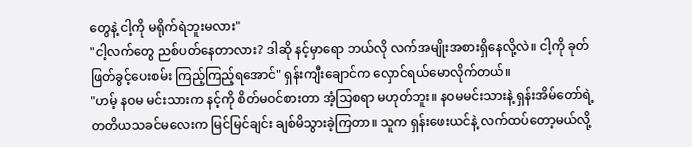တွေနဲ့ ငါ့ကို မရိုက်ရဲဘူးမလား"
"ငါ့လက်တွေ ညစ်ပတ်နေတာလား? ဒါဆို နင့်မှာရော ဘယ်လို လက်အမျိုးအစားရှိနေလို့လဲ။ ငါ့ကို ခုတ်ဖြတ်ခွင့်ပေးစမ်း ကြည့်ကြည့်ရအောင်" ရှန်းကျီးချောင်က လှောင်ရယ်မောလိုက်တယ်။
"ဟမ့် နဝမ မင်းသားက နင့်ကို စိတ်မဝင်စားတာ အံ့သြစရာ မဟုတ်ဘူး။ နဝမမင်းသားနဲ့ ရှန်းအိမ်တော်ရဲ့ တတိယသခင်မလေးက မြင်မြင်ချင်း ချစ်မိသွားခဲ့ကြတာ။ သူက ရှန်းဖေးယင်နဲ့ လက်ထပ်တော့မယ်လို့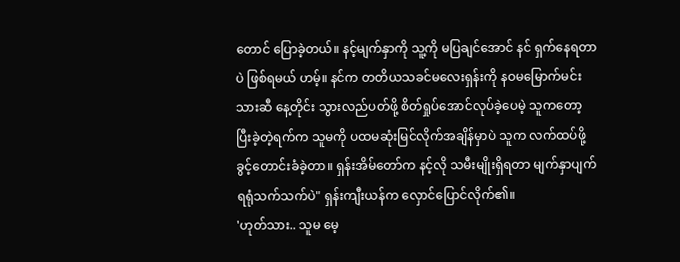တောင် ပြောခဲ့တယ်။ နင့်မျက်နှာကို သူ့ကို မပြချင်အောင် နင် ရှက်နေရတာပဲ ဖြစ်ရမယ် ဟမ့်။ နင်က တတိယသခင်မလေးရှန်းကို နဝမမြောက်မင်းသားဆီ နေ့တိုင်း သွားလည်ပတ်ဖို့ စိတ်ရှုပ်အောင်လုပ်ခဲ့ပေမဲ့ သူကတော့ ပြီးခဲ့တဲ့ရက်က သူမကို ပထမဆုံးမြင်လိုက်အချိန်မှာပဲ သူက လက်ထပ်ဖို့ ခွင့်တောင်းခံခဲ့တာ။ ရှန်းအိမ်တော်က နင့်လို သမီးမျိုးရှိရတာ မျက်နှာပျက်ရရုံသက်သက်ပဲ" ရှန်းကျီးယန်က လှောင်ပြောင်လိုက်၏။
'ဟုတ်သား.. သူမ မေ့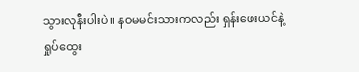သွားလုနီးပါးပဲ။ နဝမမင်းသားကလည်း ရှန်းဖေးယင်နဲ့ ရှုပ်ထွေး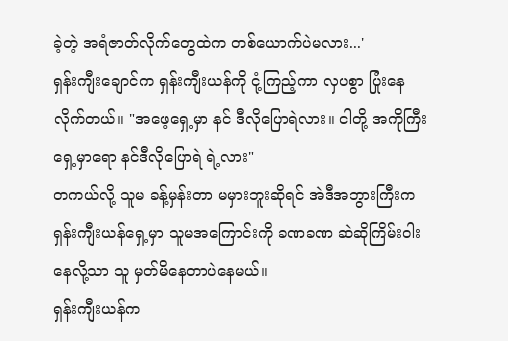ခဲ့တဲ့ အရံဇာတ်လိုက်တွေထဲက တစ်ယောက်ပဲမလား...'
ရှန်းကျီးချောင်က ရှန်းကျီးယန်ကို ငုံ့ကြည့်ကာ လှပစွာ ပြုံးနေလိုက်တယ်။ "အဖေ့ရှေ့မှာ နင် ဒီလိုပြောရဲလား။ ငါတို့ အကိုကြီးရှေ့မှာရော နင်ဒီလိုပြောရဲ ရဲ့လား"
တကယ်လို့ သူမ ခန့်မှန်းတာ မမှားဘူးဆိုရင် အဲဒီအဘွားကြီးက ရှန်းကျီးယန်ရှေ့မှာ သူမအကြောင်းကို ခဏခဏ ဆဲဆိုကြိမ်းဝါးနေလို့သာ သူ မှတ်မိနေတာပဲနေမယ်။
ရှန်းကျီးယန်က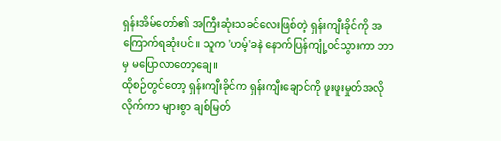ရှန်းအိမ်တော်၏ အကြီးဆုံးသခင်လေးဖြစ်တဲ့ ရှန်းကျီးခိုင်ကို အကြောက်ရဆုံးပင်။ သူက 'ဟမ့်'ခနဲ နောက်ပြန်ကျုံ့ဝင်သွားကာ ဘာမှ မပြောလာတော့ချေ။
ထိုစဉ်တွင်တော့ ရှန်းကျီးခိုင်က ရှန်းကျီးချောင်ကို ဖူးဖူးမှုတ်အလိုလိုက်ကာ များစွာ ချစ်မြတ်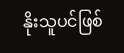နိုးသူပင်ဖြစ်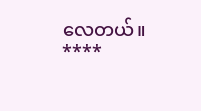လေတယ်။
****